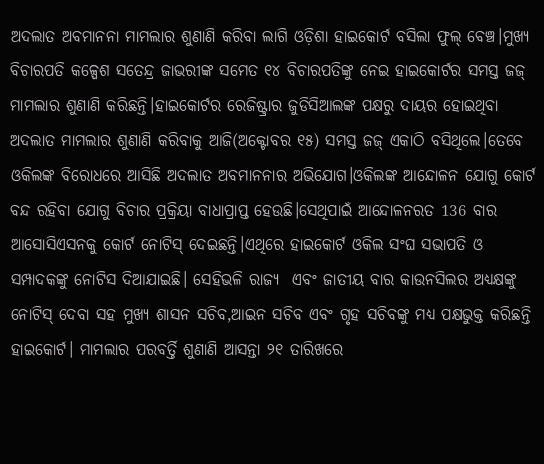ଅଦଲାତ ଅବମାନନା ମାମଲାର ଶୁଣାଣି କରିବା ଲାଗି ଓଡ଼ିଶା ହାଇକୋର୍ଟ ବସିଲା ଫୁଲ୍ ବେଞ୍ଚ।ମୁଖ୍ୟ ବିଚାରପତି କଳ୍ପେଶ ସତେନ୍ଦ୍ର ଜାଭରୀଙ୍କ ସମେତ ୧୪ ବିଚାରପତିଙ୍କୁ ନେଇ ହାଇକୋର୍ଟର ସମସ୍ତ ଜଜ୍ ମାମଲାର ଶୁଣାଣି କରିଛନ୍ତି।ହାଇକୋର୍ଟର ରେଜିଷ୍ଟ୍ରାର ଜୁଡିସିଆଲଙ୍କ ପକ୍ଷରୁ ଦାୟର ହୋଇଥିବା ଅଦଲାତ ମାମଲାର ଶୁଣାଣି କରିବାକୁ ଆଜି(ଅକ୍ଟୋବର ୧୫) ସମସ୍ତ ଜଜ୍ ଏକାଠି ବସିଥିଲେ।ତେବେ ଓକିଲଙ୍କ ବିରୋଧରେ ଆସିଛି ଅଦଲାତ ଅବମାନନାର ଅଭିଯୋଗ।ଓକିଲଙ୍କ ଆନ୍ଦୋଳନ ଯୋଗୁ କୋର୍ଟ ବନ୍ଦ ରହିବା ଯୋଗୁ ବିଚାର ପ୍ରକ୍ରିୟା ବାଧାପ୍ରାପ୍ତ ହେଉଛି।ସେଥିପାଇଁ ଆନ୍ଦୋଳନରତ 136 ବାର ଆସୋସିଏସନକୁ କୋର୍ଟ ନୋଟିସ୍ ଦେଇଛନ୍ତି।ଏଥିରେ ହାଇକୋର୍ଟ ଓକିଲ ସଂଘ ସଭାପତି ଓ ସମ୍ପାଦକଙ୍କୁ ନୋଟିସ ଦିଆଯାଇଛି। ସେହିଭଳି ରାଜ୍ୟ  ଏବଂ ଜାତୀୟ ବାର କାଉନସିଲର ଅଧ୍ୟକ୍ଷଙ୍କୁ ନୋଟିସ୍ ଦେବା ସହ ମୁଖ୍ୟ ଶାସନ ସଚିବ,ଆଇନ ସଚିବ ଏବଂ ଗୃହ ସଚିବଙ୍କୁ ମଧ୍ୟ ପକ୍ଷଭୁକ୍ତ କରିଛନ୍ତି ହାଇକୋର୍ଟ। ମାମଲାର ପରବର୍ତ୍ତି ଶୁଣାଣି ଆସନ୍ତା ୨୧ ତାରିଖରେ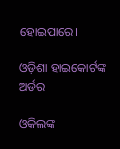ହୋଇପାରେ।

ଓଡ଼ିଶା ହାଇକୋର୍ଟଙ୍କ ଅର୍ଡର

ଓକିଲଙ୍କ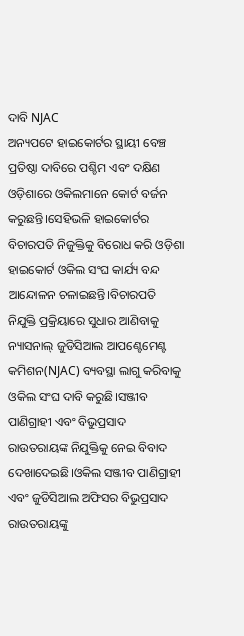ଦାବି NJAC
ଅନ୍ୟପଟେ ହାଇକୋର୍ଟର ସ୍ଥାୟୀ ବେଞ୍ଚ ପ୍ରତିଷ୍ଠା ଦାବିରେ ପଶ୍ଚିମ ଏବଂ ଦକ୍ଷିଣ ଓଡ଼ିଶାରେ ଓକିଲମାନେ କୋର୍ଟ ବର୍ଜନ କରୁଛନ୍ତି।ସେହିଭଳି ହାଇକୋର୍ଟର ବିଚାରପତି ନିଜୁକ୍ତିକୁ ବିରୋଧ କରି ଓଡ଼ିଶା ହାଇକୋର୍ଟ ଓକିଲ ସଂଘ କାର୍ଯ୍ୟ ବନ୍ଦ ଆନ୍ଦୋଳନ ଚଳାଇଛନ୍ତି।ବିଚାରପତି ନିଯୁକ୍ତି ପ୍ରକ୍ରିୟାରେ ସୁଧାର ଆଣିବାକୁ ନ୍ୟାସନାଲ୍ ଜୁଡିସିଆଲ ଆପଣ୍ଟେମେଣ୍ଟ କମିଶନ(NJAC) ବ୍ୟବସ୍ଥା ଲାଗୁ କରିବାକୁ ଓକିଲ ସଂଘ ଦାବି କରୁଛି।ସଞ୍ଜୀବ ପାଣିଗ୍ରାହୀ ଏବଂ ବିଭୁପ୍ରସାଦ ରାଉତରାୟଙ୍କ ନିଯୁକ୍ତିକୁ ନେଇ ବିବାଦ ଦେଖାଦେଇଛି।ଓକିଲ ସଞ୍ଜୀବ ପାଣିଗ୍ରାହୀ ଏବଂ ଜୁଡିସିଆଲ ଅଫିସର ବିଭୁପ୍ରସାଦ ରାଉତରାୟଙ୍କୁ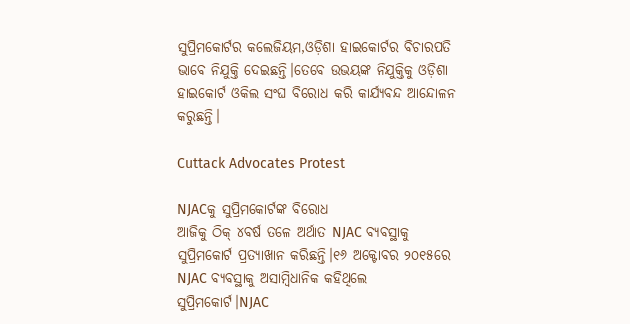ସୁପ୍ରିମକୋର୍ଟର କଲେଜିୟମ,ଓଡ଼ିଶା ହାଇକୋର୍ଟର ବିଚାରପତି ଭାବେ ନିଯୁକ୍ତି ଦେଇଛନ୍ତି।ତେବେ ଉଭୟଙ୍କ ନିଯୁକ୍ତିକୁ ଓଡ଼ିଶା ହାଇକୋର୍ଟ ଓକିଲ ସଂଘ ବିରୋଧ କରି କାର୍ଯ୍ୟବନ୍ଦ ଆନ୍ଦୋଳନ କରୁଛନ୍ତି।

Cuttack Advocates Protest

NJACକୁ ସୁପ୍ରିମକୋର୍ଟଙ୍କ ବିରୋଧ
ଆଜିକୁ ଠିକ୍ ୪ବର୍ଷ ତଳେ ଅର୍ଥାତ NJAC ବ୍ୟବସ୍ଥାକୁ  ସୁପ୍ରିମକୋର୍ଟ ପ୍ରତ୍ୟାଖାନ କରିଛନ୍ତି।୧୬ ଅକ୍ଟୋବର ୨୦୧୫ରେ  NJAC ବ୍ୟବସ୍ଥାକୁ ଅସାମ୍ବିଧାନିକ କହିଥିଲେ ସୁପ୍ରିମକୋର୍ଟ।NJAC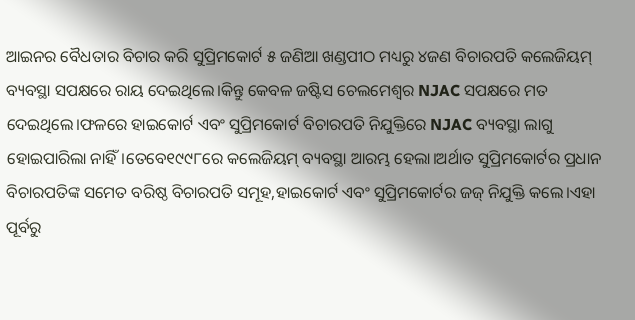ଆଇନର ବୈଧତାର ବିଚାର କରି ସୁପ୍ରିମକୋର୍ଟ ୫ ଜଣିଆ ଖଣ୍ଡପୀଠ ମଧ୍ୟରୁ ୪ଜଣ ବିଚାରପତି କଲେଜିୟମ୍ ବ୍ୟବସ୍ଥା ସପକ୍ଷରେ ରାୟ ଦେଇଥିଲେ।କିନ୍ତୁ କେବଳ ଜଷ୍ଟିସ ଚେଲମେଶ୍ୱର NJAC ସପକ୍ଷରେ ମତ ଦେଇଥିଲେ।ଫଳରେ ହାଇକୋର୍ଟ ଏବଂ ସୁପ୍ରିମକୋର୍ଟ ବିଚାରପତି ନିଯୁକ୍ତିରେ NJAC ବ୍ୟବସ୍ଥା ଲାଗୁ ହୋଇପାରିଲା ନାହିଁ।ତେବେ୧୯୯୮ରେ କଲେଜିୟମ୍ ବ୍ୟବସ୍ଥା ଆରମ୍ଭ ହେଲା।ଅର୍ଥାତ ସୁପ୍ରିମକୋର୍ଟର ପ୍ରଧାନ ବିଚାରପତିଙ୍କ ସମେତ ବରିଷ୍ଠ ବିଚାରପତି ସମୂହ,ହାଇକୋର୍ଟ ଏବଂ ସୁପ୍ରିମକୋର୍ଟର ଜଜ୍ ନିଯୁକ୍ତି କଲେ।ଏହା ପୂର୍ବରୁ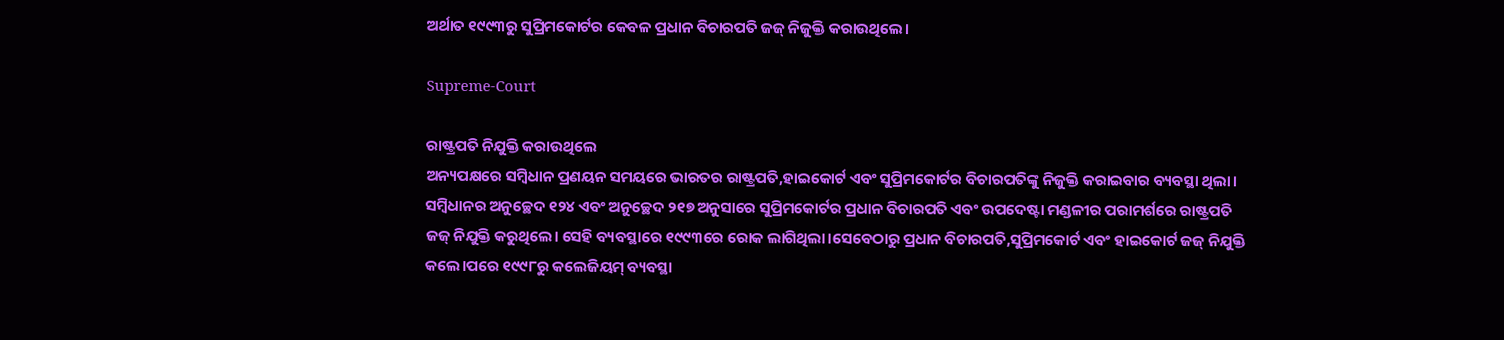ଅର୍ଥାତ ୧୯୯୩ରୁ ସୁପ୍ରିମକୋର୍ଟର କେବଳ ପ୍ରଧାନ ବିଚାରପତି ଜଜ୍ ନିଜୁକ୍ତି କରାଉଥିଲେ।

Supreme-Court

ରାଷ୍ଟ୍ରପତି ନିଯୁକ୍ତି କରାଉଥିଲେ
ଅନ୍ୟପକ୍ଷରେ ସମ୍ବିଧାନ ପ୍ରଣୟନ ସମୟରେ ଭାରତର ରାଷ୍ଟ୍ରପତି,ହାଇକୋର୍ଟ ଏବଂ ସୁପ୍ରିମକୋର୍ଟର ବିଚାରପତିଙ୍କୁ ନିଜୁକ୍ତି କରାଇବାର ବ୍ୟବସ୍ଥା ଥିଲା। ସମ୍ବିଧାନର ଅନୁଚ୍ଛେଦ ୧୨୪ ଏବଂ ଅନୁଚ୍ଛେଦ ୨୧୭ ଅନୁସାରେ ସୁପ୍ରିମକୋର୍ଟର ପ୍ରଧାନ ବିଚାରପତି ଏବଂ ଉପଦେଷ୍ଟା ମଣ୍ଡଳୀର ପରାମର୍ଶରେ ରାଷ୍ଟ୍ରପତି ଜଜ୍ ନିଯୁକ୍ତି କରୁଥିଲେ। ସେହି ବ୍ୟବସ୍ଥାରେ ୧୯୯୩ରେ ରୋକ ଲାଗିଥିଲା।ସେବେଠାରୁ ପ୍ରଧାନ ବିଚାରପତି,ସୁପ୍ରିମକୋର୍ଟ ଏବଂ ହାଇକୋର୍ଟ ଜଜ୍ ନିଯୁକ୍ତି କଲେ।ପରେ ୧୯୯୮ରୁ କଲେଜିୟମ୍ ବ୍ୟବସ୍ଥା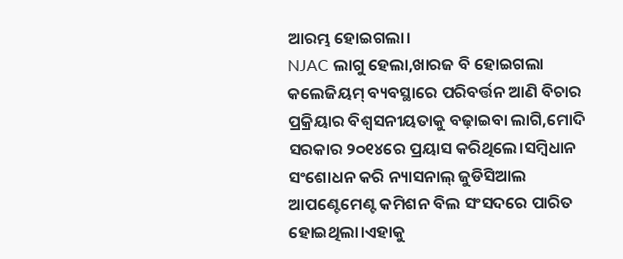ଆରମ୍ଭ ହୋଇଗଲା।
NJAC ଲାଗୁ ହେଲା,ଖାରଜ ବି ହୋଇଗଲା
କଲେଜିୟମ୍ ବ୍ୟବସ୍ଥାରେ ପରିବର୍ତ୍ତନ ଆଣି ବିଚାର ପ୍ରକ୍ରିୟାର ବିଶ୍ୱସନୀୟତାକୁ ବଢ଼ାଇବା ଲାଗି,ମୋଦି ସରକାର ୨୦୧୪ରେ ପ୍ରୟାସ କରିଥିଲେ।ସମ୍ବିଧାନ ସଂଶୋଧନ କରି ନ୍ୟାସନାଲ୍ ଜୁଡିସିଆଲ ଆପଣ୍ଟେମେଣ୍ଟ କମିଶନ ବିଲ ସଂସଦରେ ପାରିତ ହୋଇଥିଲା।ଏହାକୁ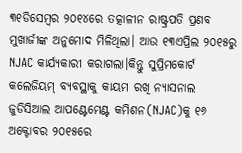୩୧ଡିସେମ୍ବର ୨୦୧୪ରେ ତତ୍କାଳୀନ ରାଷ୍ଟ୍ରପତି ପ୍ରଣବ ମୁଖାର୍ଜୀଙ୍କ ଅନୁମୋଦ ମିଳିଥିଲା। ଆଉ ୧୩ଏପ୍ରିଲ ୨୦୧୫ରୁ NJAC କାର୍ଯ୍ୟକାରୀ କରାଗଲା।କିନ୍ତୁ ସୁପ୍ରିମକୋର୍ଟ କଲେଜିୟମ୍ ବ୍ୟବସ୍ଥାକୁ କାୟମ ରଖି ନ୍ୟାସନାଲ ଜୁଡିସିଆଲ ଆପଣ୍ଟେମେଣ୍ଟ କମିଶନ(NJAC)କୁ ୧୬ ଅକ୍ଟୋବର ୨୦୧୫ରେ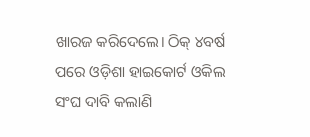ଖାରଜ କରିଦେଲେ। ଠିକ୍ ୪ବର୍ଷ ପରେ ଓଡ଼ିଶା ହାଇକୋର୍ଟ ଓକିଲ ସଂଘ ଦାବି କଲାଣି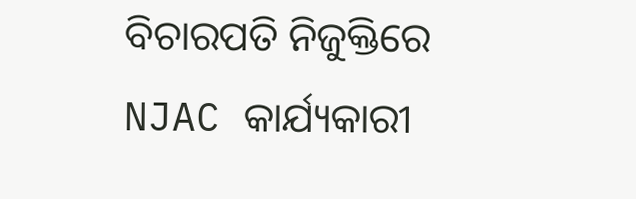ବିଚାରପତି ନିଜୁକ୍ତିରେ NJAC କାର୍ଯ୍ୟକାରୀ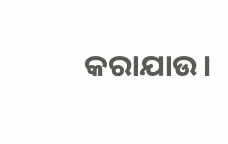କରାଯାଉ।